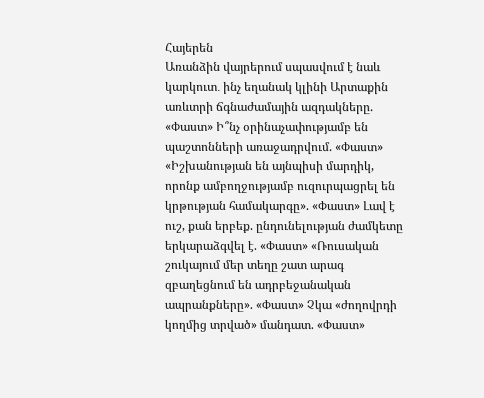Հայերեն
Առանձին վայրերում սպասվում է նաև կարկուտ․ ինչ եղանակ կլինի Արտաքին առևտրի ճգնաժամային ազդակները. «Փաստ» Ի՞նչ օրինաչափությամբ են պաշտոնների առաջադրվում. «Փաստ» «Իշխանության են այնպիսի մարդիկ, որոնք ամբողջությամբ ուզուրպացրել են կրթության համակարգը». «Փաստ» Լավ է ուշ, քան երբեք. ընդունելության ժամկետը երկարաձգվել է. «Փաստ» «Ռուսական շուկայում մեր տեղը շատ արագ զբաղեցնում են ադրբեջանական ապրանքները». «Փաստ» Չկա «ժողովրդի կողմից տրված» մանդատ. «Փաստ»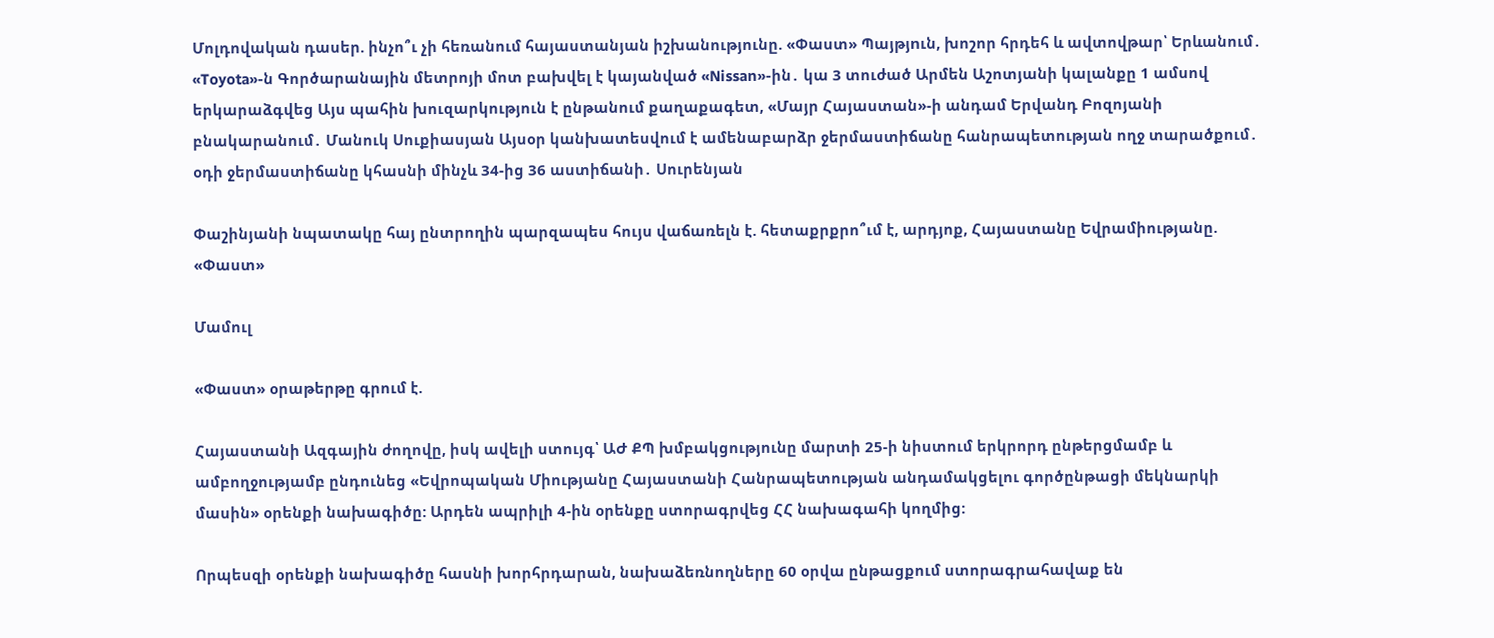Մոլդովական դասեր. ինչո՞ւ չի հեռանում հայաստանյան իշխանությունը. «Փաստ» Պայթյnւն, խոշոր հրդեհ և ավտովթար՝ Երևանում․ «Toyota»-ն Գործարանային մետրոյի մոտ բախվել է կայանված «Nissan»-ին․ կա 3 տուժած Արմեն Աշոտյանի կալանքը 1 ամսով երկարաձգվեց Այս պահին խուզարկություն է ընթանում քաղաքագետ, «Մայր Հայաստան»-ի անդամ Երվանդ Բոզոյանի բնակարանում․ Մանուկ Սուքիասյան Այսօր կանխատեսվում է ամենաբարձր ջերմաստիճանը հանրապետության ողջ տարածքում․ օդի ջերմաստիճանը կհասնի մինչև 34-ից 36 աստիճանի․ Սուրենյան

Փաշինյանի նպատակը հայ ընտրողին պարզապես հույս վաճառելն է. հետաքրքրո՞ւմ է, արդյոք, Հայաստանը Եվրամիությանը. «Փաստ»

Մամուլ

«Փաստ» օրաթերթը գրում է.

Հայաստանի Ազգային ժողովը, իսկ ավելի ստույգ՝ ԱԺ ՔՊ խմբակցությունը մարտի 25-ի նիստում երկրորդ ընթերցմամբ և ամբողջությամբ ընդունեց «Եվրոպական Միությանը Հայաստանի Հանրապետության անդամակցելու գործընթացի մեկնարկի մասին» օրենքի նախագիծը: Արդեն ապրիլի 4-ին օրենքը ստորագրվեց ՀՀ նախագահի կողմից:

Որպեսզի օրենքի նախագիծը հասնի խորհրդարան, նախաձեռնողները 60 օրվա ընթացքում ստորագրահավաք են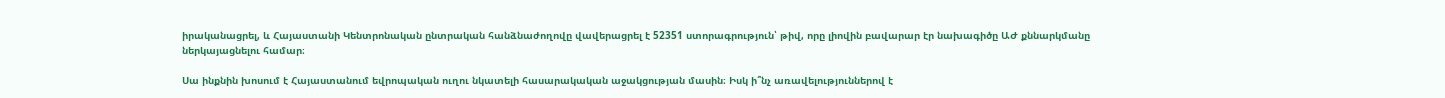իրականացրել, և Հայաստանի Կենտրոնական ընտրական հանձնաժողովը վավերացրել է 52351 ստորագրություն՝ թիվ, որը լիովին բավարար էր նախագիծը ԱԺ քննարկմանը ներկայացնելու համար։

Սա ինքնին խոսում է Հայաստանում եվրոպական ուղու նկատելի հասարակական աջակցության մասին։ Իսկ ի՞նչ առավելություններով է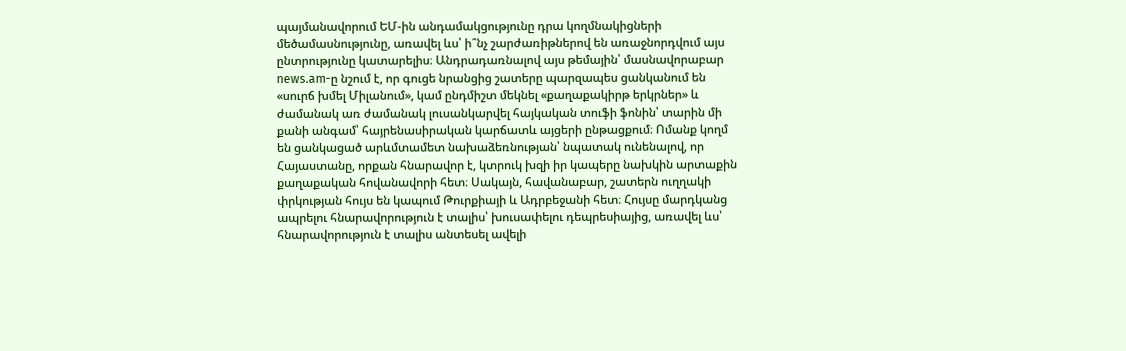պայմանավորում ԵՄ-ին անդամակցությունը դրա կողմնակիցների մեծամասնությունը, առավել ևս՝ ի՞նչ շարժառիթներով են առաջնորդվում այս ընտրությունը կատարելիս։ Անդրադառնալով այս թեմային՝ մասնավորաբար news.am-ը նշում է, որ գուցե նրանցից շատերը պարզապես ցանկանում են «սուրճ խմել Միլանում», կամ ընդմիշտ մեկնել «քաղաքակիրթ երկրներ» և ժամանակ առ ժամանակ լուսանկարվել հայկական տուֆի ֆոնին՝ տարին մի քանի անգամ՝ հայրենասիրական կարճատև այցերի ընթացքում։ Ոմանք կողմ են ցանկացած արևմտամետ նախաձեռնության՝ նպատակ ունենալով, որ Հայաստանը, որքան հնարավոր է, կտրուկ խզի իր կապերը նախկին արտաքին քաղաքական հովանավորի հետ։ Սակայն, հավանաբար, շատերն ուղղակի փրկության հույս են կապում Թուրքիայի և Ադրբեջանի հետ։ Հույսը մարդկանց ապրելու հնարավորություն է տալիս՝ խուսափելու դեպրեսիայից, առավել ևս՝ հնարավորություն է տալիս անտեսել ավելի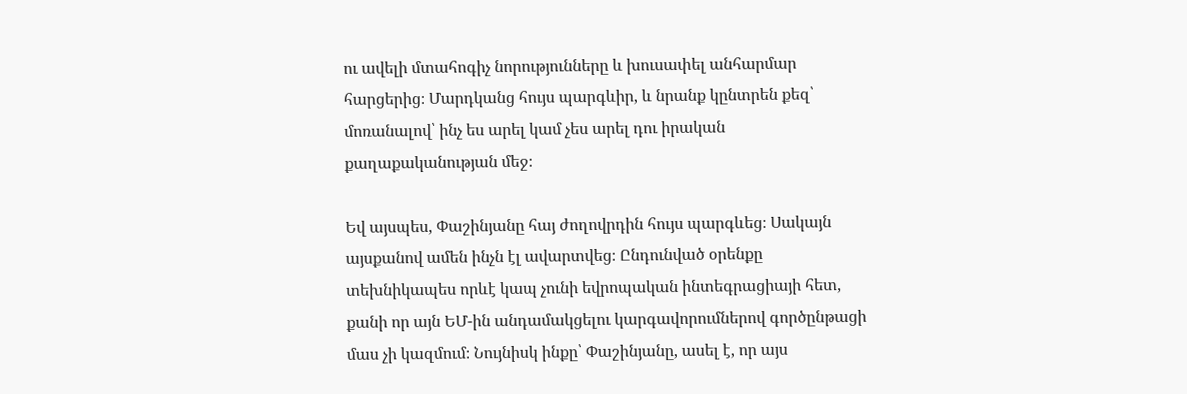ու ավելի մտահոգիչ նորությունները և խուսափել անհարմար հարցերից։ Մարդկանց հույս պարգևիր, և նրանք կընտրեն քեզ՝ մոռանալով՝ ինչ ես արել կամ չես արել դու իրական քաղաքականության մեջ։

Եվ այսպես, Փաշինյանը հայ ժողովրդին հույս պարգևեց։ Սակայն այսքանով ամեն ինչն էլ ավարտվեց։ Ընդունված օրենքը տեխնիկապես որևէ կապ չունի եվրոպական ինտեգրացիայի հետ, քանի որ այն ԵՄ-ին անդամակցելու կարգավորումներով գործընթացի մաս չի կազմում։ Նույնիսկ ինքը՝ Փաշինյանը, ասել է, որ այս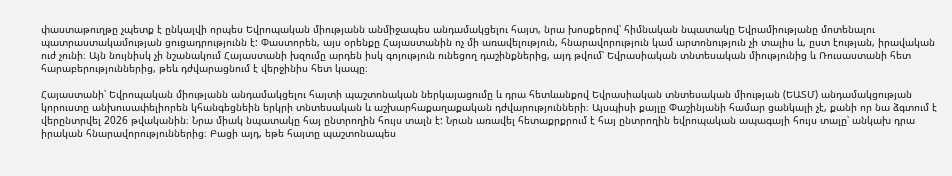փաստաթուղթը չպետք է ընկալվի որպես Եվրոպական միությանն անմիջապես անդամակցելու հայտ, նրա խոսքերով՝ հիմնական նպատակը Եվրամիությանը մոտենալու պատրաստակամության ցուցադրությունն է: Փաստորեն, այս օրենքը Հայաստանին ոչ մի առավելություն, հնարավորություն կամ արտոնություն չի տալիս և, ըստ էության, իրավական ուժ չունի։ Այն նույնիսկ չի նշանակում Հայաստանի խզումը արդեն իսկ գոյություն ունեցող դաշինքներից, այդ թվում՝ Եվրասիական տնտեսական միությունից և Ռուսաստանի հետ հարաբերություններից, թեև դժվարացնում է վերջինիս հետ կապը։

Հայաստանի՝ Եվրոպական միությանն անդամակցելու հայտի պաշտոնական ներկայացումը և դրա հետևանքով Եվրասիական տնտեսական միության (ԵԱՏՄ) անդամակցության կորուստը անխուսափելիորեն կհանգեցնեին երկրի տնտեսական և աշխարհաքաղաքական դժվարությունների։ Այսպիսի քայլը Փաշինյանի համար ցանկալի չէ, քանի որ նա ձգտում է վերընտրվել 2026 թվականին։ Նրա միակ նպատակը հայ ընտրողին հույս տալն է: Նրան առավել հետաքրքրում է հայ ընտրողին եվրոպական ապագայի հույս տալը՝ անկախ դրա իրական հնարավորություններից։ Բացի այդ, եթե հայտը պաշտոնապես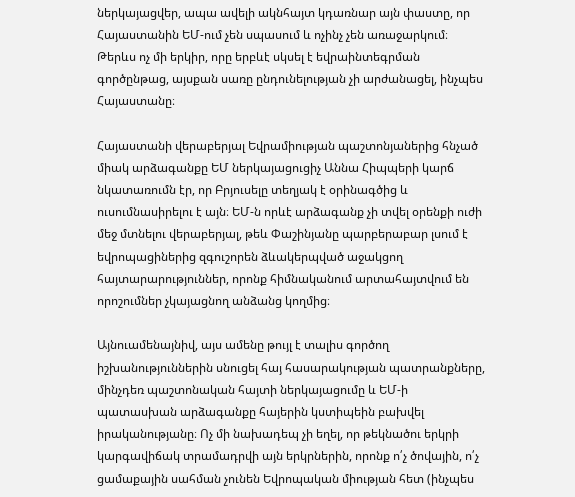ներկայացվեր, ապա ավելի ակնհայտ կդառնար այն փաստը, որ Հայաստանին ԵՄ-ում չեն սպասում և ոչինչ չեն առաջարկում։ Թերևս ոչ մի երկիր, որը երբևէ սկսել է եվրաինտեգրման գործընթաց, այսքան սառը ընդունելության չի արժանացել, ինչպես Հայաստանը։

Հայաստանի վերաբերյալ Եվրամիության պաշտոնյաներից հնչած միակ արձագանքը ԵՄ ներկայացուցիչ Աննա Հիպպերի կարճ նկատառումն էր, որ Բրյուսելը տեղյակ է օրինագծից և ուսումնասիրելու է այն։ ԵՄ-ն որևէ արձագանք չի տվել օրենքի ուժի մեջ մտնելու վերաբերյալ, թեև Փաշինյանը պարբերաբար լսում է եվրոպացիներից զգուշորեն ձևակերպված աջակցող հայտարարություններ, որոնք հիմնականում արտահայտվում են որոշումներ չկայացնող անձանց կողմից։

Այնուամենայնիվ, այս ամենը թույլ է տալիս գործող իշխանություններին սնուցել հայ հասարակության պատրանքները, մինչդեռ պաշտոնական հայտի ներկայացումը և ԵՄ-ի պատասխան արձագանքը հայերին կստիպեին բախվել իրականությանը։ Ոչ մի նախադեպ չի եղել, որ թեկնածու երկրի կարգավիճակ տրամադրվի այն երկրներին, որոնք ո՛չ ծովային, ո՛չ ցամաքային սահման չունեն Եվրոպական միության հետ (ինչպես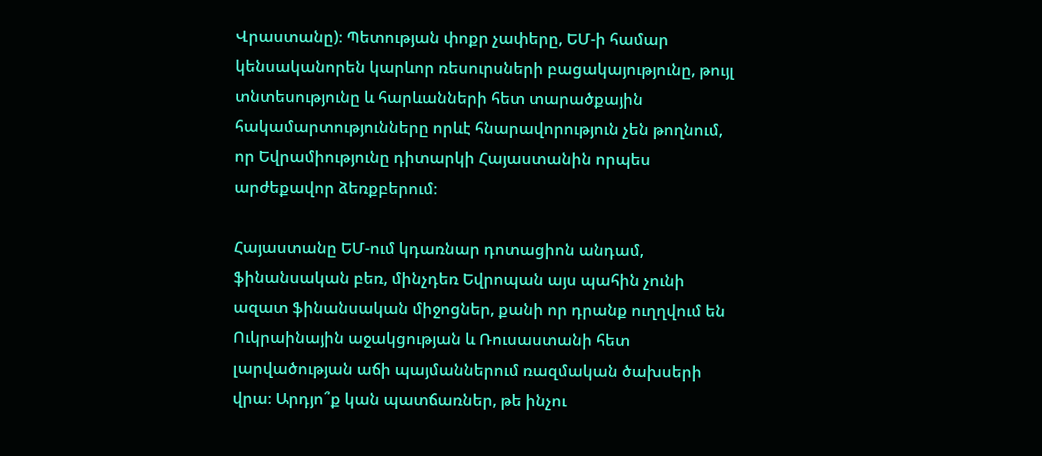Վրաստանը)։ Պետության փոքր չափերը, ԵՄ-ի համար կենսականորեն կարևոր ռեսուրսների բացակայությունը, թույլ տնտեսությունը և հարևանների հետ տարածքային հակամարտությունները որևէ հնարավորություն չեն թողնում, որ Եվրամիությունը դիտարկի Հայաստանին որպես արժեքավոր ձեռքբերում։

Հայաստանը ԵՄ-ում կդառնար դոտացիոն անդամ, ֆինանսական բեռ, մինչդեռ Եվրոպան այս պահին չունի ազատ ֆինանսական միջոցներ, քանի որ դրանք ուղղվում են Ուկրաինային աջակցության և Ռուսաստանի հետ լարվածության աճի պայմաններում ռազմական ծախսերի վրա։ Արդյո՞ք կան պատճառներ, թե ինչու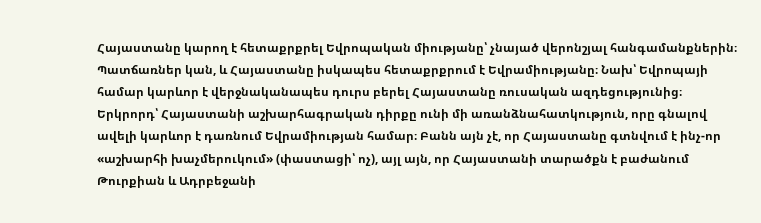Հայաստանը կարող է հետաքրքրել Եվրոպական միությանը՝ չնայած վերոնշյալ հանգամանքներին։ Պատճառներ կան, և Հայաստանը իսկապես հետաքրքրում է Եվրամիությանը։ Նախ՝ Եվրոպայի համար կարևոր է վերջնականապես դուրս բերել Հայաստանը ռուսական ազդեցությունից։ Երկրորդ՝ Հայաստանի աշխարհագրական դիրքը ունի մի առանձնահատկություն, որը գնալով ավելի կարևոր է դառնում Եվրամիության համար։ Բանն այն չէ, որ Հայաստանը գտնվում է ինչ-որ «աշխարհի խաչմերուկում» (փաստացի՝ ոչ), այլ այն, որ Հայաստանի տարածքն է բաժանում Թուրքիան և Ադրբեջանի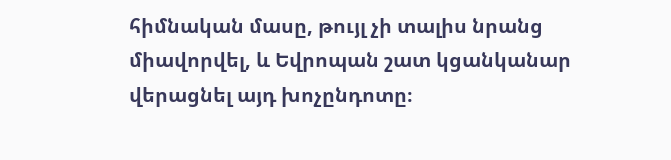հիմնական մասը, թույլ չի տալիս նրանց միավորվել, և Եվրոպան շատ կցանկանար վերացնել այդ խոչընդոտը։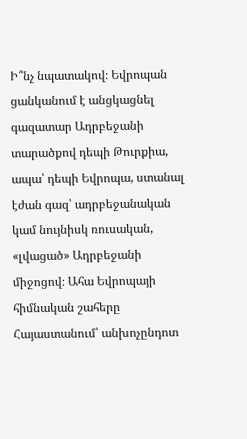Ի՞նչ նպատակով։ Եվրոպան ցանկանում է անցկացնել գազատար Ադրբեջանի տարածքով դեպի Թուրքիա, ապա՝ դեպի Եվրոպա, ստանալ էժան գազ՝ ադրբեջանական կամ նույնիսկ ռուսական, «լվացած» Ադրբեջանի միջոցով։ Ահա Եվրոպայի հիմնական շահերը Հայաստանում՝ անխոչընդոտ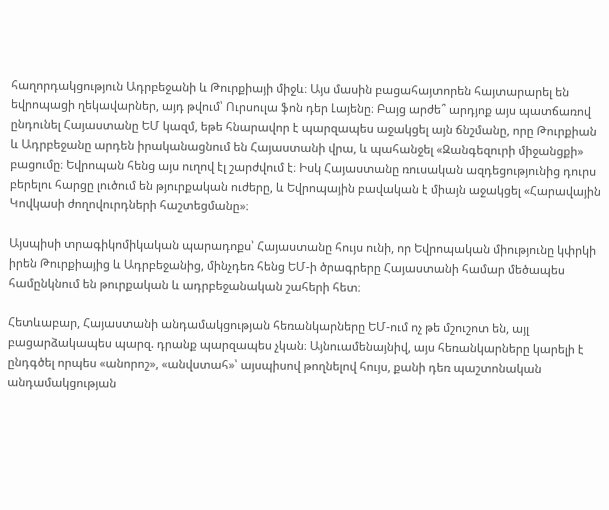հաղորդակցություն Ադրբեջանի և Թուրքիայի միջև։ Այս մասին բացահայտորեն հայտարարել են եվրոպացի ղեկավարներ, այդ թվում՝ Ուրսուլա ֆոն դեր Լայենը։ Բայց արժե՞ արդյոք այս պատճառով ընդունել Հայաստանը ԵՄ կազմ, եթե հնարավոր է պարզապես աջակցել այն ճնշմանը, որը Թուրքիան և Ադրբեջանը արդեն իրականացնում են Հայաստանի վրա, և պահանջել «Զանգեզուրի միջանցքի» բացումը։ Եվրոպան հենց այս ուղով էլ շարժվում է։ Իսկ Հայաստանը ռուսական ազդեցությունից դուրս բերելու հարցը լուծում են թյուրքական ուժերը, և Եվրոպային բավական է միայն աջակցել «Հարավային Կովկասի ժողովուրդների հաշտեցմանը»։

Այսպիսի տրագիկոմիկական պարադոքս՝ Հայաստանը հույս ունի, որ Եվրոպական միությունը կփրկի իրեն Թուրքիայից և Ադրբեջանից, մինչդեռ հենց ԵՄ-ի ծրագրերը Հայաստանի համար մեծապես համընկնում են թուրքական և ադրբեջանական շահերի հետ։

Հետևաբար, Հայաստանի անդամակցության հեռանկարները ԵՄ-ում ոչ թե մշուշոտ են, այլ բացարձակապես պարզ. դրանք պարզապես չկան։ Այնուամենայնիվ, այս հեռանկարները կարելի է ընդգծել որպես «անորոշ», «անվստահ»՝ այսպիսով թողնելով հույս, քանի դեռ պաշտոնական անդամակցության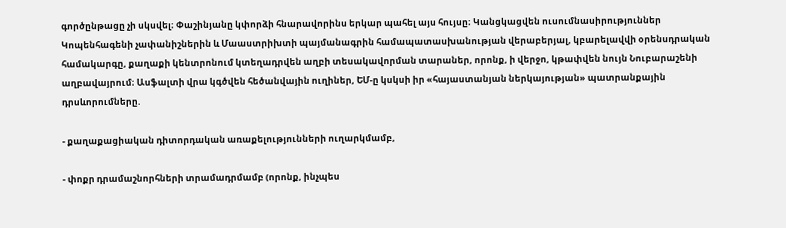գործընթացը չի սկսվել։ Փաշինյանը կփորձի հնարավորինս երկար պահել այս հույսը։ Կանցկացվեն ուսումնասիրություններ Կոպենհագենի չափանիշներին և Մաաստրիխտի պայմանագրին համապատասխանության վերաբերյալ, կբարելավվի օրենսդրական համակարգը, քաղաքի կենտրոնում կտեղադրվեն աղբի տեսակավորման տարաներ, որոնք, ի վերջո, կթափվեն նույն Նուբարաշենի աղբավայրում։ Ասֆալտի վրա կգծվեն հեծանվային ուղիներ, ԵՄ-ը կսկսի իր «հայաստանյան ներկայության» պատրանքային դրսևորումները.

- քաղաքացիական դիտորդական առաքելությունների ուղարկմամբ,

- փոքր դրամաշնորհների տրամադրմամբ (որոնք, ինչպես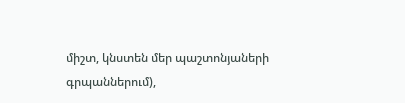միշտ, կնստեն մեր պաշտոնյաների գրպաններում),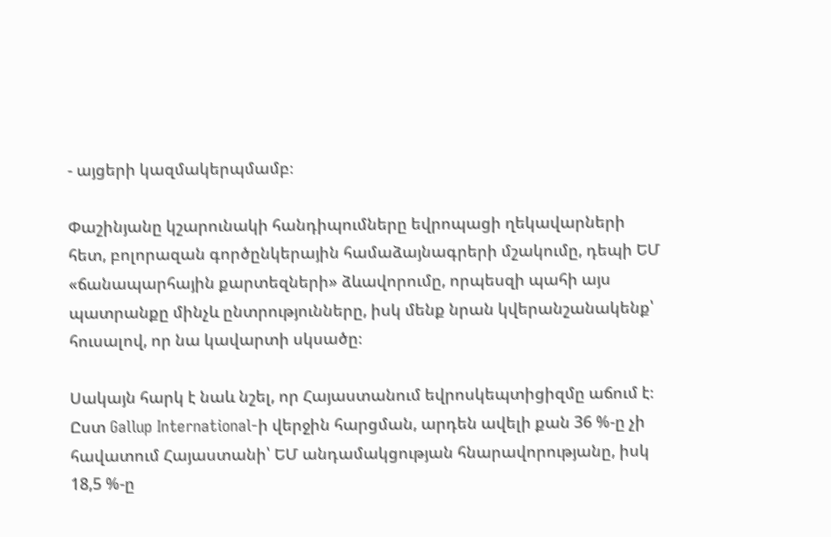- այցերի կազմակերպմամբ։

Փաշինյանը կշարունակի հանդիպումները եվրոպացի ղեկավարների հետ, բոլորազան գործընկերային համաձայնագրերի մշակումը, դեպի ԵՄ «ճանապարհային քարտեզների» ձևավորումը, որպեսզի պահի այս պատրանքը մինչև ընտրությունները, իսկ մենք նրան կվերանշանակենք՝ հուսալով, որ նա կավարտի սկսածը։

Սակայն հարկ է նաև նշել, որ Հայաստանում եվրոսկեպտիցիզմը աճում է։ Ըստ Gallup International-ի վերջին հարցման, արդեն ավելի քան 36 %-ը չի հավատում Հայաստանի՝ ԵՄ անդամակցության հնարավորությանը, իսկ 18,5 %-ը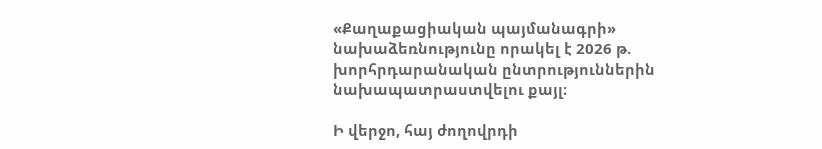«Քաղաքացիական պայմանագրի» նախաձեռնությունը որակել է 2026 թ. խորհրդարանական ընտրություններին նախապատրաստվելու քայլ։

Ի վերջո, հայ ժողովրդի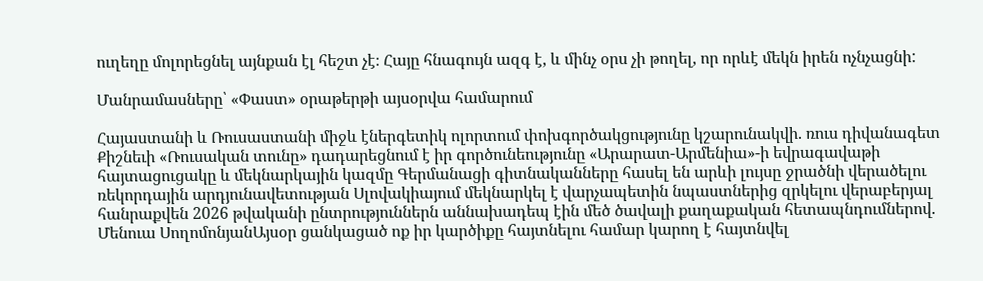ուղեղը մոլորեցնել այնքան էլ հեշտ չէ։ Հայը հնագույն ազգ է, և մինչ օրս չի թողել, որ որևէ մեկն իրեն ոչնչացնի:

Մանրամասները՝ «Փաստ» օրաթերթի այսօրվա համարում

Հայաստանի և Ռուսաստանի միջև էներգետիկ ոլորտում փոխգործակցությունը կշարունակվի. ռուս դիվանագետ Քիշնեւի «Ռուսական տունը» դադարեցնում է իր գործունեությունը «Արարատ-Արմենիա»-ի եվրագավաթի հայտացուցակը և մեկնարկային կազմը Գերմանացի գիտնականները հասել են արևի լույսը ջրածնի վերածելու ռեկորդային արդյունավետության Սլովակիայում մեկնարկել է վարչապետին նպաստներից զրկելու վերաբերյալ հանրաքվեն 2026 թվականի ընտրություններն աննախադեպ էին մեծ ծավալի քաղաքական հետապնդումներով. Մենուա ՍողոմոնյանԱյսօր ցանկացած ոք իր կարծիքը հայտնելու համար կարող է հայտնվել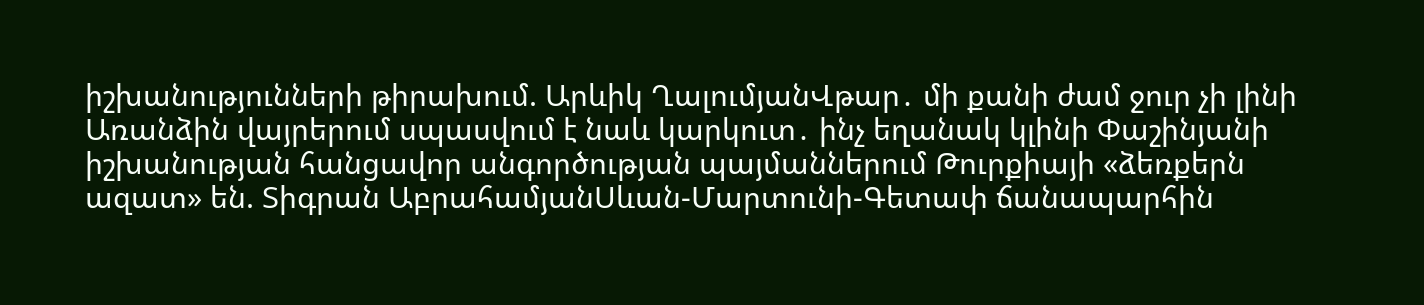իշխանությունների թիրախում. Արևիկ ՂալումյանՎթար․ մի քանի ժամ ջուր չի լինի Առանձին վայրերում սպասվում է նաև կարկուտ․ ինչ եղանակ կլինի Փաշինյանի իշխանության հանցավոր անգործության պայմաններում Թուրքիայի «ձեռքերն ազատ» են. Տիգրան ԱբրահամյանՍևան-Մարտունի-Գետափ ճանապարհին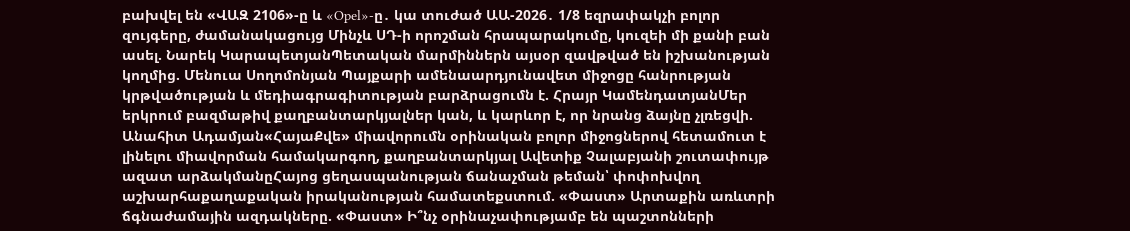բախվել են «ՎԱԶ 2106»-ը և «Opel»-ը․ կա տուժած ԱԱ-2026․ 1/8 եզրափակչի բոլոր զույգերը, ժամանակացույց Մինչև ՍԴ-ի որոշման հրապարակումը, կուզեի մի քանի բան ասել. Նարեկ ԿարապետյանՊետական մարմիններն այսօր զավթված են իշխանության կողմից. Մենուա Սողոմոնյան Պայքարի ամենաարդյունավետ միջոցը հանրության կրթվածության և մեդիագրագիտության բարձրացումն է. Հրայր ԿամենդատյանՄեր երկրում բազմաթիվ քաղբանտարկյալներ կան, և կարևոր է, որ նրանց ձայնը չլռեցվի. Անահիտ Ադամյան«ՀայաՔվե» միավորումն օրինական բոլոր միջոցներով հետամուտ է լինելու միավորման համակարգող, քաղբանտարկյալ Ավետիք Չալաբյանի շուտափույթ ազատ արձակմանըՀայոց ցեղասպանության ճանաչման թեման՝ փոփոխվող աշխարհաքաղաքական իրականության համատեքստում. «Փաստ» Արտաքին առևտրի ճգնաժամային ազդակները. «Փաստ» Ի՞նչ օրինաչափությամբ են պաշտոնների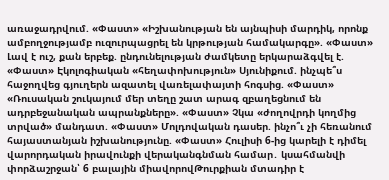առաջադրվում. «Փաստ» «Իշխանության են այնպիսի մարդիկ, որոնք ամբողջությամբ ուզուրպացրել են կրթության համակարգը». «Փաստ» Լավ է ուշ, քան երբեք. ընդունելության ժամկետը երկարաձգվել է. «Փաստ» Էկոլոգիական «հեղափոխություն» Սյունիքում. ինչպե՞ս հաջողվեց գյուղերն ազատել վառելափայտի հոգսից. «Փաստ» «Ռուսական շուկայում մեր տեղը շատ արագ զբաղեցնում են ադրբեջանական ապրանքները». «Փաստ» Չկա «ժողովրդի կողմից տրված» մանդատ. «Փաստ» Մոլդովական դասեր. ինչո՞ւ չի հեռանում հայաստանյան իշխանությունը. «Փաստ» Հուլիսի 6-ից կարելի է դիմել վարորդական իրավունքի վերականգնման համար․ կսահմանվի փորձաշրջան՝ 6 բալային միավորովԹուրքիան մտադիր է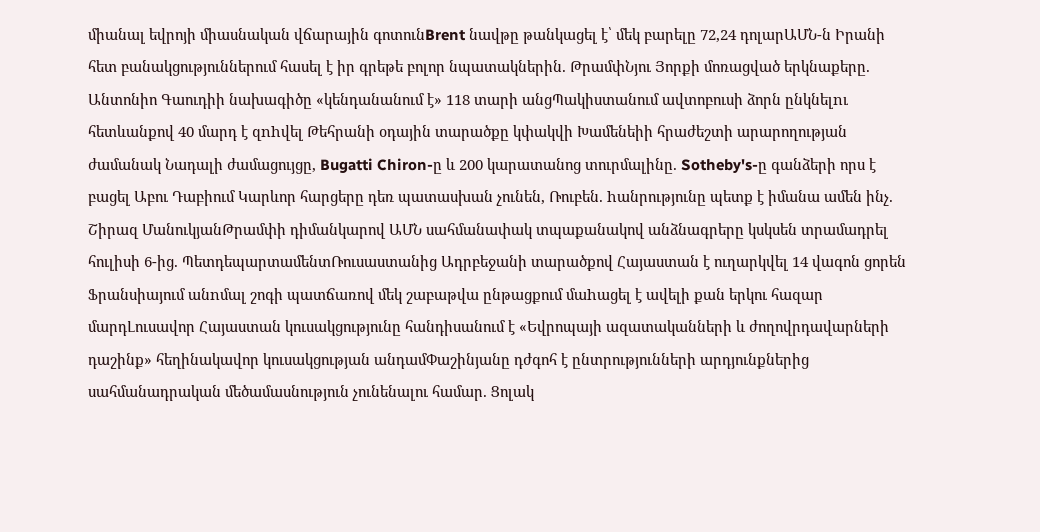միանալ եվրոյի միասնական վճարային գոտունBrent նավթը թանկացել է՝ մեկ բարելը 72,24 դոլարԱՄՆ-ն Իրանի հետ բանակցություններում հասել է իր գրեթե բոլոր նպատակներին. ԹրամփՆյու Յորքի մոռացված երկնաքերը. Անտոնիո Գաուդիի նախագիծը «կենդանանում է» 118 տարի անցՊակիստանում ավտոբուսի ձորն ընկնելnւ հետևանքով 40 մարդ է զnhվել Թեհրանի օդային տարածքը կփակվի Խամենեիի հրաժեշտի արարողության ժամանակ Նադալի ժամացույցը, Bugatti Chiron-ը և 200 կարատանոց տուրմալինը. Sotheby's-ը գանձերի որս է բացել Աբու Դաբիում Կարևոր հարցերը դեռ պատասխան չունեն, Ռուբեն. hանրությունը պետք է իմանա ամեն ինչ. Շիրազ ՄանուկյանԹրամփի դիմանկարով ԱՄՆ սահմանափակ տպաքանակով անձնագրերը կսկսեն տրամադրել հուլիսի 6-ից. ՊետդեպարտամենտՌուսաստանից Ադրբեջանի տարածքով Հայաստան է ուղարկվել 14 վագոն ցորեն Ֆրանսիայում անnմալ շոգի պատճառով մեկ շաբաթվա ընթացքում մաhացել է ավելի քան երկու հազար մարդԼուսավոր Հայաստան կուսակցությունը հանդիսանում է «Եվրոպայի ազատականների և ժողովրդավարների դաշինք» հեղինակավոր կուսակցության անդամՓաշինյանը դժգոհ է ընտրությունների արդյունքներից սահմանադրական մեծամասնություն չունենալու համար. Ցոլակ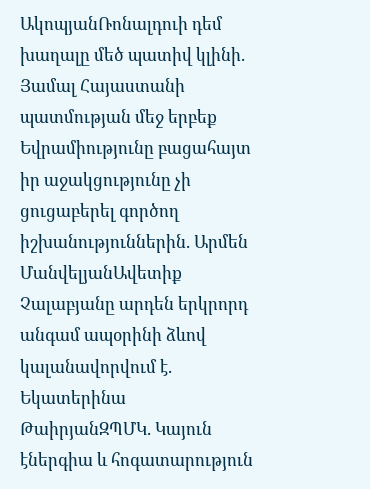ԱկոպյանՌոնալդուի դեմ խաղալը մեծ պատիվ կլինի. Յամալ Հայաստանի պատմության մեջ երբեք Եվրամիությունը բացահայտ իր աջակցությունը չի ցուցաբերել գործող իշխանություններին. Արմեն ՄանվելյանԱվետիք Չալաբյանը արդեն երկրորդ անգամ ապօրինի ձևով կալանավորվում է. Եկատերինա ԹաիրյանԶՊՄԿ. Կայուն էներգիա և հոգատարություն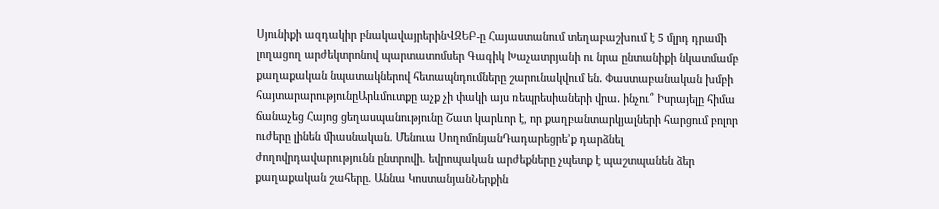Սյունիքի ազդակիր բնակավայրերինՎԶԵԲ-ը Հայաստանում տեղաբաշխում է 5 մլրդ դրամի լողացող արժեկտրոնով պարտատոմսեր Գագիկ Խաչատրյանի ու նրա ընտանիքի նկատմամբ քաղաքական նպատակներով հետապնդումները շարունակվում են․ Փաստաբանական խմբի հայտարարությունըԱրևմուտքը աչք չի փակի այս ռեպրեսիաների վրա․ ինչու՞ Իսրայելը հիմա ճանաչեց Հայոց ցեղասպանությունը Շատ կարևոր է, որ քաղբանտարկյալների հարցում բոլոր ուժերը լինեն միասնական. Մենուա ՍողոմոնյանԴադարեցրե’ք դարձնել ժողովրդավարությունն ընտրովի. եվրոպական արժեքները չպետք է պաշտպանեն ձեր քաղաքական շահերը. Աննա ԿոստանյանՆերքին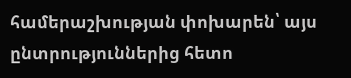համերաշխության փոխարեն՝ այս ընտրություններից հետո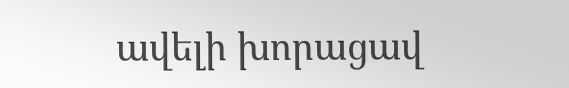ավելի խորացավ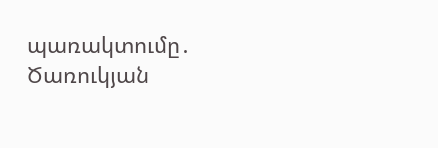պառակտումը․ Ծառուկյան